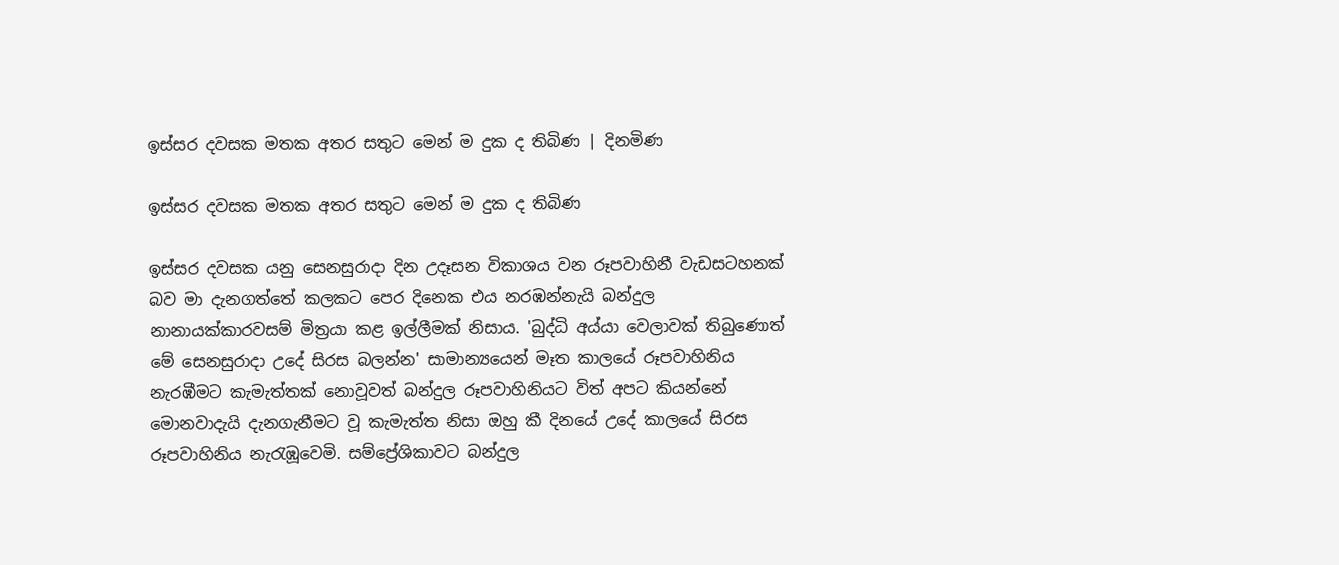ඉස්සර දවසක මතක අතර සතුට මෙන් ම දුක ද තිබිණ | දිනමිණ

ඉස්සර දවසක මතක අතර සතුට මෙන් ම දුක ද තිබිණ

ඉස්සර දවසක යනු සෙනසුරාදා දින උදෑසන විකාශය වන රූපවාහිනී වැඩසටහනක් බව මා දැනගත්තේ කලකට පෙර දිනෙක එය නරඹන්නැයි බන්දුල නානායක්කාරවසම් මිත්‍රයා කළ ඉල්ලීමක් නිසාය. 'බුද්ධි අය්යා වෙලාවක් තිබුණොත් මේ සෙනසුරාදා උදේ සිරස බලන්න' සාමාන්‍යයෙන් මෑත කාලයේ රූපවාහිනිය නැරඹීමට කැමැත්තක් නොවූවත් බන්දුල රූපවාහිනියට විත් අපට කියන්නේ මොනවාදැයි දැනගැනීමට වූ කැමැත්ත නිසා ඔහු කී දිනයේ උදේ කාලයේ සිරස රූපවාහිනිය නැරැඹූවෙමි. සම්ප්‍රේශිකාවට බන්දුල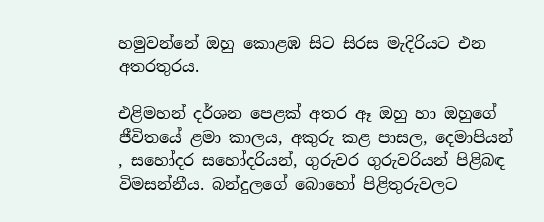හමුවන්නේ ඔහු කොළඹ සිට සිරස මැදිරියට එන අතරතුරය.

එළිමහන් දර්ශන පෙළක් අතර ඈ ඔහු හා ඔහුගේ ජීවිතයේ ළමා කාලය, අකුරු කළ පාසල, දෙමාපියන් , සහෝදර සහෝදරියන්, ගුරුවර ගුරුවරියන් පිළිබඳ විමසන්නීය. බන්දුලගේ බොහෝ පිළිතුරුවලට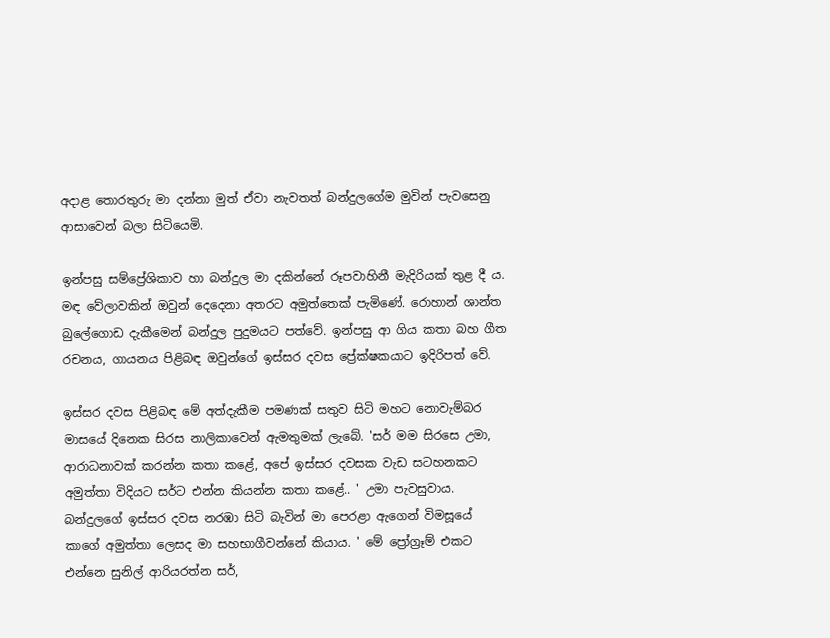අදාළ තොරතුරු මා දන්නා මුත් ඒවා නැවතත් බන්දුලගේම මුවින් පැවසෙනු ආසාවෙන් බලා සිටියෙමි.

ඉන්පසු සම්ප්‍රේශිකාව හා බන්දුල මා දකින්නේ රූපවාහිනී මැදිරියක් තුළ දී ය. මඳ වේලාවකින් ඔවුන් දෙදෙනා අතරට අමුත්තෙක් පැමිණේ. රොහාන් ශාන්ත බුලේගොඩ දැකීමෙන් බන්දුල පුදුමයට පත්වේ. ඉන්පසු ආ ගිය කතා බහ ගීත රචනය, ගායනය පිළිබඳ ඔවුන්ගේ ඉස්සර දවස ප්‍රේක්ෂකයාට ඉදිරිපත් වේ.

ඉස්සර දවස පිළිබඳ මේ අත්දැකීම පමණක් සතුව සිටි මහට නොවැම්බර මාසයේ දිනෙක සිරස නාලිකාවෙන් ඇමතුමක් ලැබේ. 'සර් මම සිරසෙ උමා, ආරාධනාවක් කරන්න කතා කළේ, අපේ ඉස්සර දවසක වැඩ සටහනකට අමුත්තා විදියට සර්ට එන්න කියන්න කතා කළේ.. ' උමා පැවසුවාය. බන්දුලගේ ඉස්සර දවස නරඹා සිටි බැවින් මා පෙරළා ඇගෙන් විමසූයේ කාගේ අමුත්තා ලෙසද මා සහභාගීවන්නේ කියාය. ' මේ ප්‍රෝග්‍රෑම් එකට එන්නෙ සුනිල් ආරියරත්න සර්,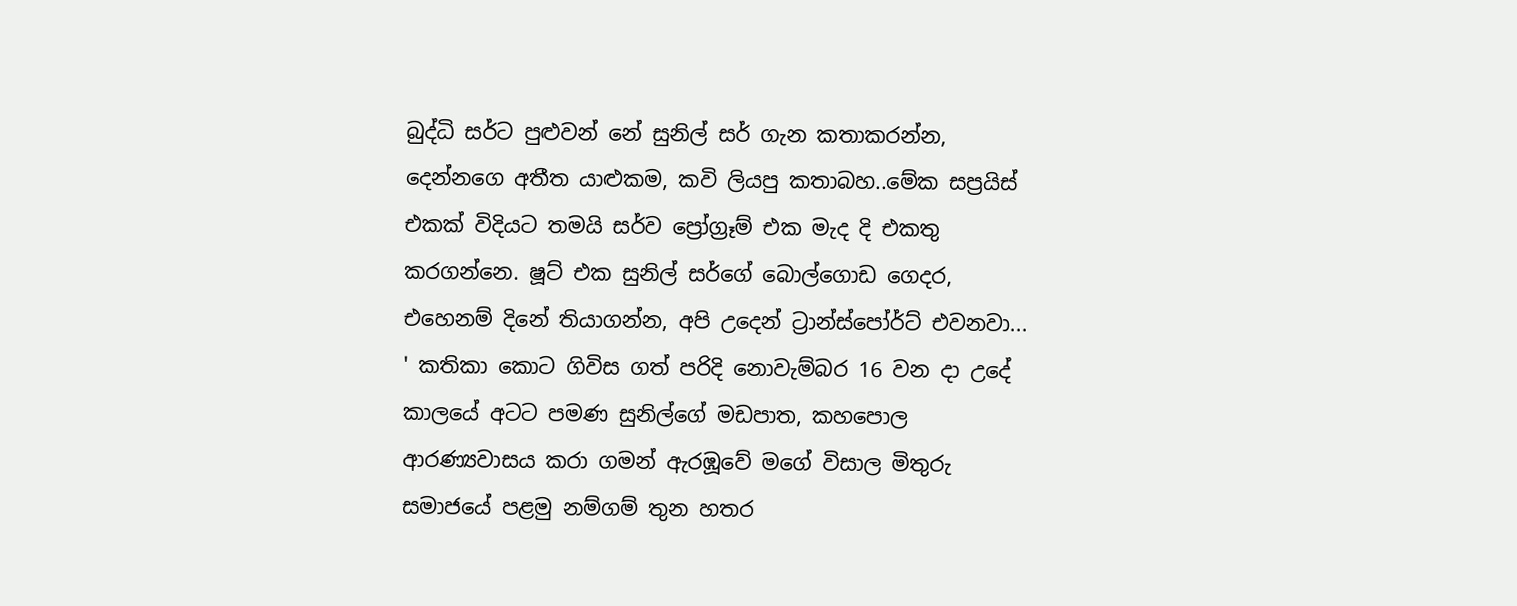බුද්ධි සර්ට පුළුවන් නේ සුනිල් සර් ගැන කතාකරන්න, දෙන්නගෙ අතීත යාළුකම, කවි ලියපු කතාබහ..මේක සප්‍රයිස් එකක් විදියට තමයි සර්ව ප්‍රෝග්‍රෑම් එක මැද දි එකතු කරගන්නෙ. ෂූට් එක සුනිල් සර්ගේ බොල්ගොඩ ගෙදර, එහෙනම් දිනේ තියාගන්න, අපි උදෙන් ට්‍රාන්ස්පෝර්ට් එවනවා... ' කතිකා කොට ගිවිස ගත් පරිදි නොවැම්බර 16 වන දා උදේ කාලයේ අටට පමණ සුනිල්ගේ මඩපාත, කහපොල ආරණ්‍යවාසය කරා ගමන් ඇරඹූවේ මගේ විසාල මිතුරු සමාජයේ පළමු නම්ගම් තුන හතර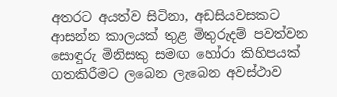අතරට අයත්ව සිටිනා, අඩසියවසකට ආසන්න කාලයක් තුළ මිතුරුදම් පවත්වන සොඳුරු මිනිසකු සමඟ හෝරා කිහිපයක් ගතකිරීමට ලබෙන ලැබෙන අවස්ථාව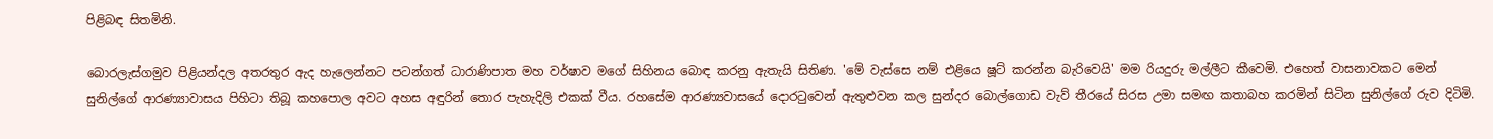පිළිබඳ සිතමිනි.

බොරලැස්ගමුව පිළියන්දල අතරතුර ඇද හැලෙන්නට පටන්ගත් ධාරාණිපාත මහ වර්ෂාව මගේ සිහිනය බොඳ කරනු ඇතැයි සිතිණ. 'මේ වැස්සෙ නම් එළියෙ ෂූට් කරන්න බැරිවෙයි' මම රියදුරු මල්ලීට කීවෙමි. එහෙත් වාසනාවකට මෙන් සුනිල්ගේ ආරණ්‍යාවාසය පිහිටා තිබූ කහපොල අවට අහස අඳුරින් තොර පැහැදිලි එකක් වීය. රහසේම ආරණ්‍යවාසයේ දොරටුවෙන් ඇතුළුවන කල සුන්දර බොල්ගොඩ වැව් තීරයේ සිරස උමා සමඟ කතාබහ කරමින් සිටින සුනිල්ගේ රුව දිටිමි.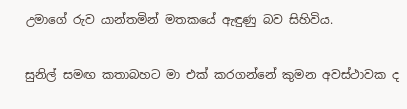උමාගේ රුව යාන්තමින් මතකයේ ඇඳුණු බව සිහිවිය.

සුනිල් සමඟ කතාබහට මා එක් කරගන්නේ කුමන අවස්ථාවක ද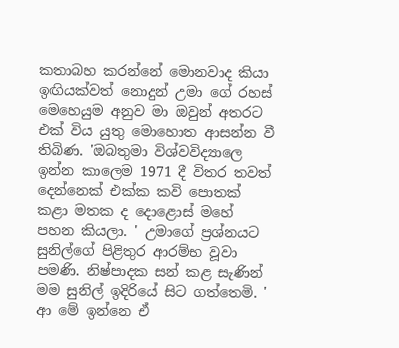කතාබහ කරන්නේ මොනවාද කියා ඉඟියක්වත් නොදුන් උමා ගේ රහස් මෙහෙයුම අනුව මා ඔවුන් අතරට එක් විය යුතු මොහොත ආසන්න වී තිබිණ. 'ඔබතුමා විශ්වවිද්‍යාලෙ ඉන්න කාලෙම 1971 දී විතර තවත් දෙන්නෙක් එක්ක කවි පොතක් කළා මතක ද දොළොස් මහේ පහන කියලා. ' උමාගේ ප්‍රශ්නයට සුනිල්ගේ පිළිතුර ආරම්භ වූවා පමණි. නිෂ්පාදක සන් කළ සැණින් මම සුනිල් ඉදිරියේ සිට ගත්තෙමි. ' ආ මේ ඉන්නෙ ඒ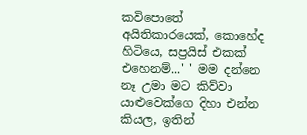කවිපොතේ අයිතිකාරයෙක්, කොහේද හිටියෙ, සප්‍රයිස් එකක් එහෙනම්...' ' මම දන්නෙ නෑ උමා මට කිව්වා යාළුවෙක්ගෙ දිහා එන්න කියල, ඉතින්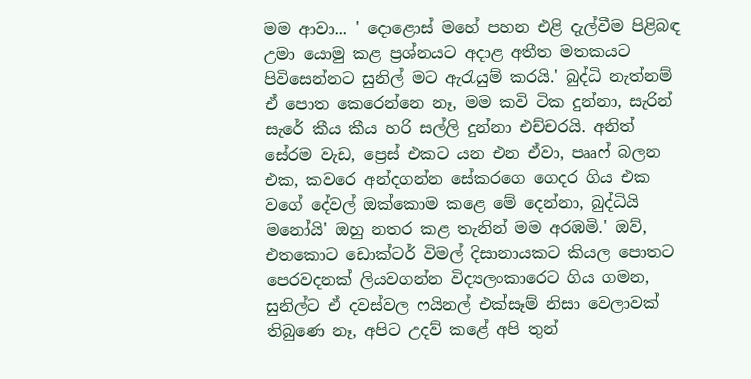මම ආවා... ' දොළොස් මහේ පහන එළි දැල්වීම පිළිබඳ උමා යොමු කළ ප්‍රශ්නයට අදාළ අතීත මතකයට පිවිසෙන්නට සුනිල් මට ඇරැයුම් කරයි.' බුද්ධි නැත්නම් ඒ පොත කෙරෙන්නෙ නෑ, මම කවි ටික දුන්නා, සැරින් සැරේ කීය කීය හරි සල්ලි දුන්නා එච්චරයි. අනිත් සේරම වැඩ, ප්‍රෙස් එකට යන එන ඒවා, පෲෆ් බලන එක, කවරෙ අන්දගන්න සේකරගෙ ගෙදර ගිය එක වගේ දේවල් ඔක්කොම කළෙ මේ දෙන්නා, බුද්ධියි මනෝයි' ඔහු නතර කළ තැනින් මම අරඹමි.' ඔව්, එතකොට ඩොක්ටර් විමල් දිසානායකට කියල පොතට පෙරවදනක් ලියවගන්න විද්‍යලංකාරෙට ගිය ගමන, සුනිල්ට ඒ දවස්වල ෆයිනල් එක්සෑම් නිසා වෙලාවක් තිබුණෙ නෑ, අපිට උදව් කළේ අපි තුන්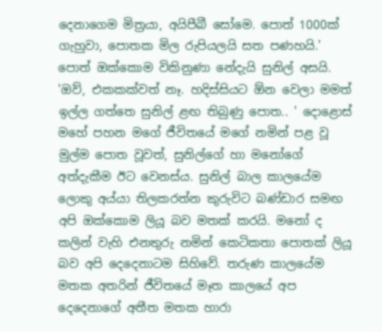දෙනාගෙම මිත්‍රයා, අයිපීබී සෝමෙ. පොත් 1000ක් ගැහුවා, පොතක මිල රුපියලයි සත පණහයි.' පොත් ඔක්කොම විකිනුණා නේදැයි සුනිල් අසයි. 'ඔව්, එකකක්වත් නෑ. හදිස්සියට ඕන වෙලා මමත් ඉල්ල ගත්තෙ සුනිල් ළඟ තිබුණු පොත.. ' දොළොස් මහේ පහන මගේ ජීවිතයේ මගේ නමින් පළ වූ මුල්ම පොත වූවත්, සුනිල්ගේ හා මනෝගේ අත්දැකීම ඊට වෙනස්ය. සුනිල් බාල කාලයේම ලොකු අය්යා තිලකරත්න කුරුවිට බණ්ඩාර සමඟ අපි ඔක්කොම ලියූ බව මතක් කරයි. මනෝ ද කලින් වැහි එනතුරු නමින් කෙටිකතා පොතක් ලියූ බව අපි දෙදෙනාටම සිහිවේ. තරුණ කාලයේම මතක අතරින් ජීවිතයේ මෑත කාලයේ අප දෙදෙනාගේ අතීත මතක හාරා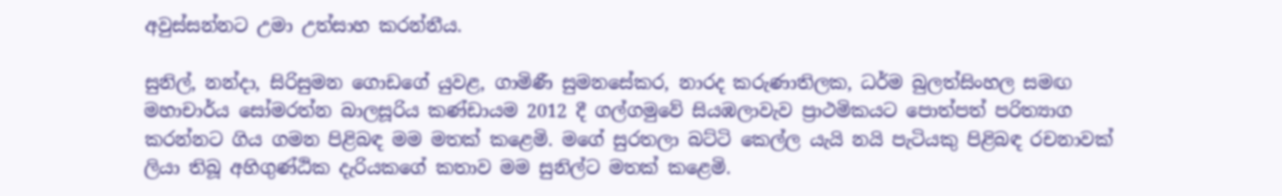අවුස්සන්නට උමා උත්සාහ කරන්නීය.

සුනිල්, නන්දා, සිරිසුමන ගොඩගේ යුවළ, ගාමිණී සුමනසේකර, නාරද කරුණාතිලක, ධර්ම බුලත්සිංහල සමඟ මහාචාර්ය සෝමරත්න බාලසූරිය කණ්ඩායම 2012 දී ගල්ගමුවේ සියඹලාවැව ප්‍රාථමිකයට පොත්පත් පරිත්‍යාග කරන්නට ගිය ගමන පිළිබඳ මම මතක් කළෙමි. මගේ සුරතලා බට්ටි කෙල්ල යැයි නයි පැටියකු පිළිබඳ රචනාවක් ලියා තිබූ අහිගුණ්ඨික දැරියකගේ කතාව මම සුනිල්ට මතක් කළෙමි.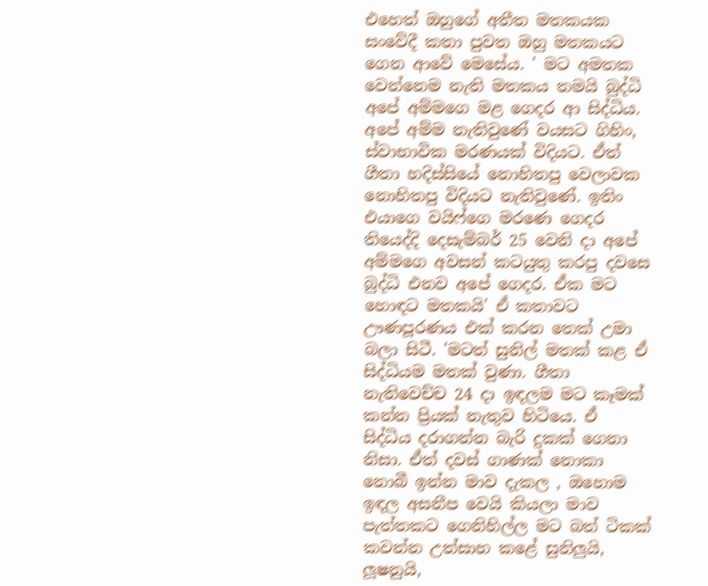එහෙත් ඔහුගේ අතීත මතකයක සංවේදී කතා පුවත ඔහු මතකයට ගෙන ආවේ මෙසේය. ' මට අමතක වෙන්නෙම නැති මතකය තමයි බුද්ධි අපේ අම්මගෙ මළ ගෙදර ආ සිද්ධිය. අපේ අම්ම නැතිවුණේ වයසට ගිහිං, ස්වාභාවික මරණයක් විදියට. ඒත් ගීතා හදිස්සියේ නොහිතපු වෙලාවක නොහිතපු විදියට නැතිවුණේ. ඉතිං එයාගෙ වයිෆ්ගෙ මරණෙ ගෙදර තියෙද්දි දෙසැම්බර් 25 වෙනි දා අපේ අම්මගෙ අවසන් කටයුතු කරපු දවසෙ බුද්ධි එනව අපේ ගෙදර. ඒක මට හොඳට මතකයි' ඒ කතාවට ඌණපූරණය එක් කරන තෙක් උමා බලා සිටී. 'මටත් සුනිල් මතක් කළ ඒ සිද්ධියම මතක් වුණා. ගීතා නැතිවෙච්ච 24 දා ඉඳලම මට කෑමක් කන්න ප්‍රියක් නැතුව හිටියෙ. ඒ සිද්ධිය දරාගන්න බැරි දුකක් ගෙනා නිසා. ඒත් දවස් ගාණක් නොකා නොබී ඉන්න මාව දැකල , ඔහොම ඉඳල අසනීප වෙයි කියලා මාව පැත්තකට ගෙනිහිල්ල මට බත් ටිකක් කවන්න උත්සාහ කළේ සුනිලුයි, ලූෂනුයි,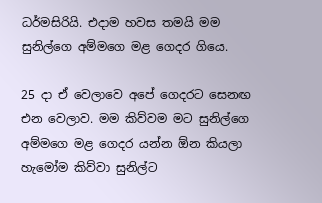ධර්මසිරියි. එදාම හවස තමයි මම සුනිල්ගෙ අම්මගෙ මළ ගෙදර ගියෙ.

25 දා ඒ වෙලාවෙ අපේ ගෙදරට සෙනඟ එන වෙලාව. මම කිව්වම මට සුනිල්ගෙ අම්මගෙ මළ ගෙදර යන්න ඕන කියලා හැමෝම කිව්වා සුනිල්ට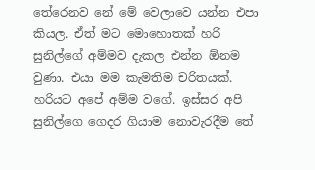තේරෙනව නේ මේ වෙලාවෙ යන්න එපා කියල. ඒත් මට මොහොතක් හරි සුනිල්ගේ අම්මව දැකල එන්න ඕනම වුණා. එයා මම කැමතිම චරිතයක්. හරියට අපේ අම්ම වගේ. ඉස්සර අපි සුනිල්ගෙ ගෙදර ගියාම නොවැරදීම තේ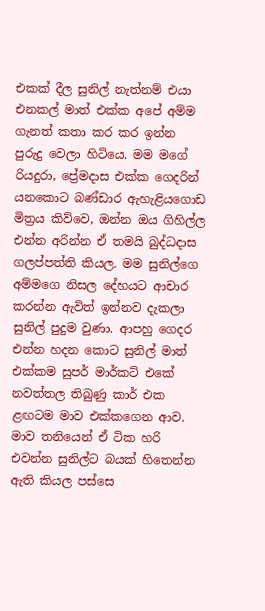එකක් දීල සුනිල් නැත්නම් එයා එනකල් මාත් එක්ක අපේ අම්ම ගැනත් කතා කර කර ඉන්න පුරුදු වෙලා හිටියෙ. මම මගේ රියදුරා, ප්‍රේමදාස එක්ක ගෙදරින් යනකොට බණ්ඩාර ඇහැළියගොඩ මිත්‍රය කිව්වෙ, ඔන්න ඔය ගිහිල්ල එන්න අරින්න ඒ තමයි බුද්ධදාස ගලප්පත්ති කියල. මම සුනිල්ගෙ අම්මගෙ නිසල දේහයට ආචාර කරන්න ඇවිත් ඉන්නව දැකලා සුනිල් පුදුම වුණා. ආපහු ගෙදර එන්න හදන කොට සුනිල් මාත් එක්කම සුපර් මාර්කට් එකේ නවත්තල තිබුණු කාර් එක ළඟටම මාව එක්කගෙන ආව. මාව තනියෙන් ඒ ටික හරි එවන්න සුනිල්ට බයක් හිතෙන්න ඇති කියල පස්සෙ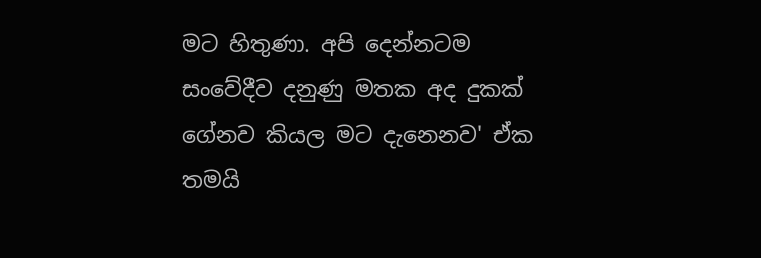මට හිතුණා. අපි දෙන්නටම සංවේදීව දනුණු මතක අද දුකක් ගේනව කියල මට දැනෙනව' ඒක තමයි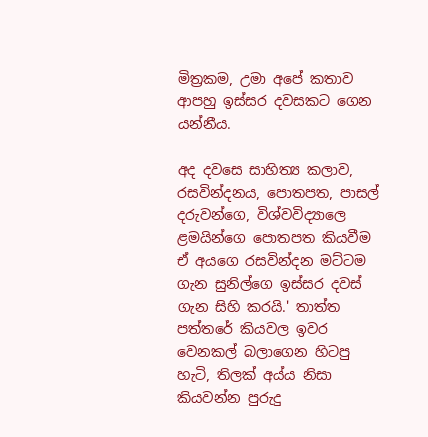මිත්‍රකම, උමා අපේ කතාව ආපහු ඉස්සර දවසකට ගෙන යන්නීය.

අද දවසෙ සාහිත්‍ය කලාව, රසවින්දනය, පොතපත, පාසල් දරුවන්ගෙ, විශ්වවිද්‍යාලෙ ළමයින්ගෙ පොතපත කියවීම ඒ අයගෙ රසවින්දන මට්ටම ගැන සුනිල්ගෙ ඉස්සර දවස් ගැන සිහි කරයි.' තාත්ත පත්තරේ කියවල ඉවර වෙනකල් බලාගෙන හිටපු හැටි, තිලක් අය්ය නිසා කියවන්න පුරුදු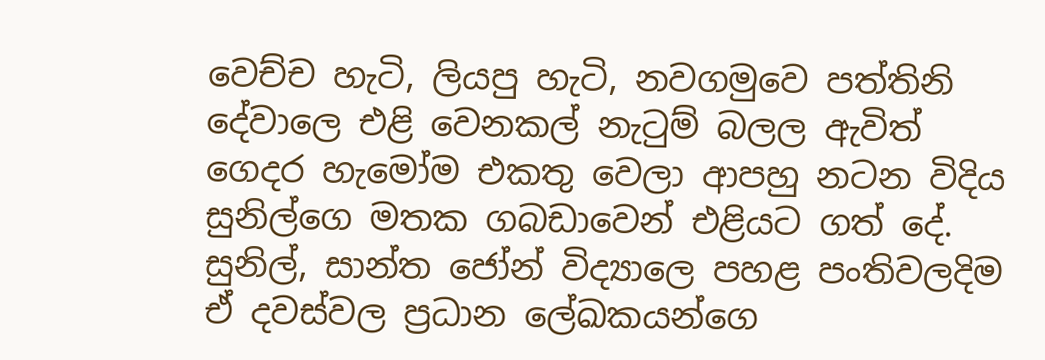වෙච්ච හැටි, ලියපු හැටි, නවගමුවෙ පත්තිනි දේවාලෙ එළි වෙනකල් නැටුම් බලල ඇවිත් ගෙදර හැමෝම එකතු වෙලා ආපහු නටන විදිය සුනිල්ගෙ මතක ගබඩාවෙන් එළියට ගත් දේ. සුනිල්, සාන්ත ජෝන් විද්‍යාලෙ පහළ පංතිවලදිම ඒ දවස්වල ප්‍රධාන ලේඛකයන්ගෙ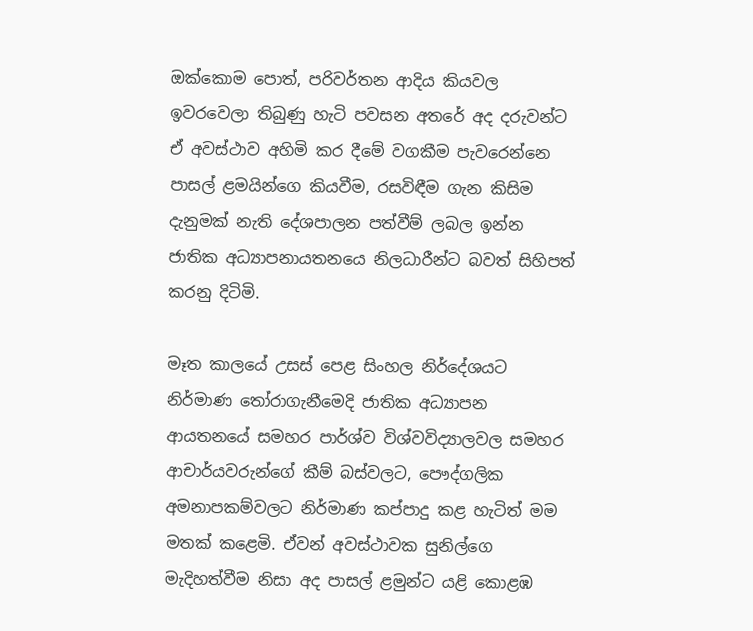ඔක්කොම පොත්, පරිවර්තන ආදිය කියවල ඉවරවෙලා තිබුණු හැටි පවසන අතරේ අද දරුවන්ට ඒ අවස්ථාව අහිමි කර දීමේ වගකීම පැවරෙන්නෙ පාසල් ළමයින්ගෙ කියවීම, රසවිඳීම ගැන කිසිම දැනුමක් නැති දේශපාලන පත්වීම් ලබල ඉන්න ජාතික අධ්‍යාපනායතනයෙ නිලධාරීන්ට බවත් සිහිපත් කරනු දිටිමි.

මෑත කාලයේ උසස් පෙළ සිංහල නිර්දේශයට නිර්මාණ තෝරාගැනීමෙදි ජාතික අධ්‍යාපන ආයතනයේ සමහර පාර්ශ්ව විශ්වවිද්‍යාලවල සමහර ආචාර්යවරුන්ගේ කීම් බස්වලට, පෞද්ගලික අමනාපකම්වලට නිර්මාණ කප්පාදු කළ හැටිත් මම මතක් කළෙමි. ඒවන් අවස්ථාවක සුනිල්ගෙ මැදිහත්වීම නිසා අද පාසල් ළමුන්ට යළි කොළඹ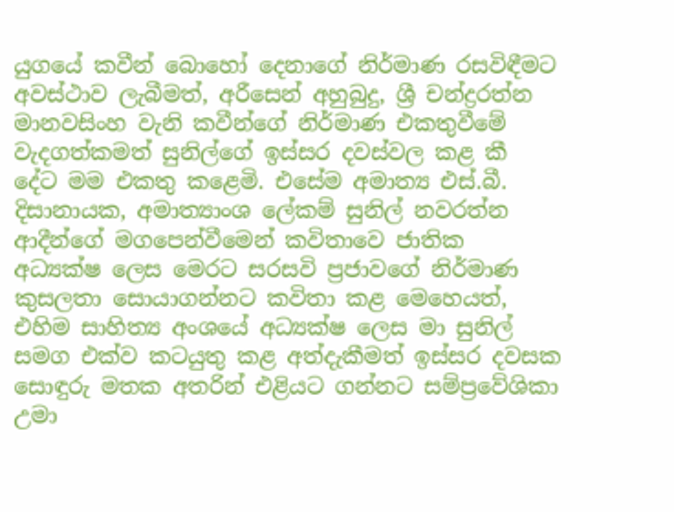යුගයේ කවීන් බොහෝ දෙනාගේ නිර්මාණ රසවිඳීමට අවස්ථාව ලැබීමත්, අරීසෙන් අහුබුදු, ශ්‍රී චන්ද්‍රරත්න මානවසිංහ වැනි කවීන්ගේ නිර්මාණ එකතුවීමේ වැදගත්කමත් සුනිල්ගේ ඉස්සර දවස්වල කළ කී දේට මම එකතු කළෙමි. එසේම අමාත්‍ය එස්.බී. දිසානායක, අමාත්‍යාංශ ලේකම් සුනිල් නවරත්න ආදීන්ගේ මගපෙන්වීමෙන් කවිතාවෙ ජාතික අධ්‍යක්ෂ ලෙස මෙරට සරසවි ප්‍රජාවගේ නිර්මාණ කුසලතා සොයාගන්නට කවිතා කළ මෙහෙයත්, එහිම සාහිත්‍ය අංශයේ අධ්‍යක්ෂ ලෙස මා සුනිල් සමග එක්ව කටයුතු කළ අත්දැකීමත් ඉස්සර දවසක සොඳුරු මතක අතරින් එළියට ගන්නට සම්ප්‍රවේශිකා උමා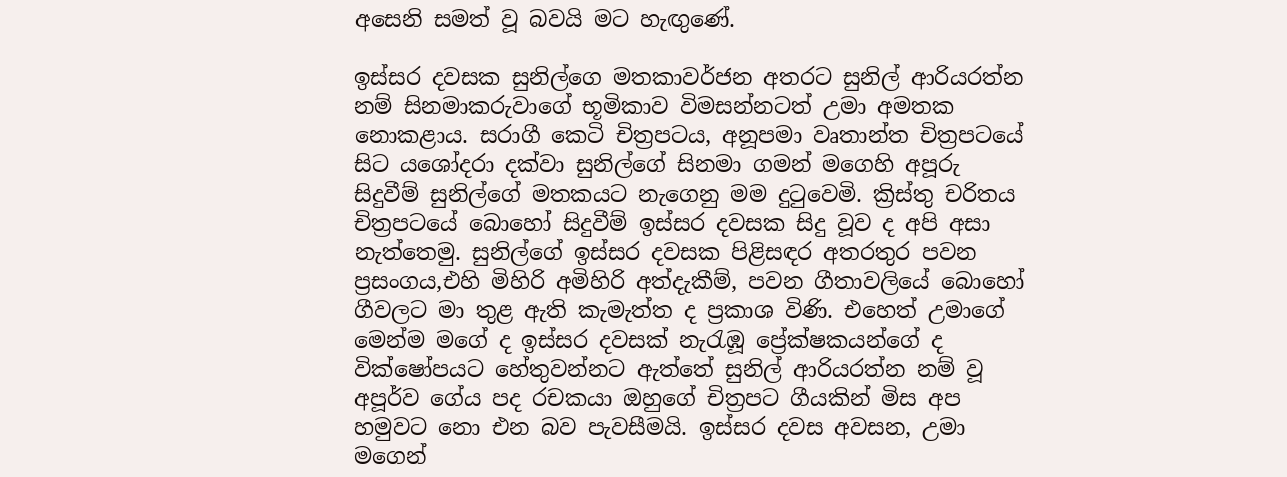අසෙනි සමත් වූ බවයි මට හැඟුණේ.

ඉස්සර දවසක සුනිල්ගෙ මතකාවර්ජන අතරට සුනිල් ආරියරත්න නම් සිනමාකරුවාගේ භූමිකාව විමසන්නටත් උමා අමතක නොකළාය. සරාගී කෙටි චිත්‍රපටය, අනූපමා වෘතාන්ත චිත්‍රපටයේ සිට යශෝදරා දක්වා සුනිල්ගේ සිනමා ගමන් මගෙහි අපූරු සිදුවීම් සුනිල්ගේ මතකයට නැගෙනු මම දුටුවෙමි. ක්‍රිස්තු චරිතය චිත්‍රපටයේ බොහෝ සිදුවීම් ඉස්සර දවසක සිදු වූව ද අපි අසා නැත්තෙමු. සුනිල්ගේ ඉස්සර දවසක පිළිසඳර අතරතුර පවන ප්‍රසංගය,එහි මිහිරි අමිහිරි අත්දැකීම්, පවන ගීතාවලියේ බොහෝ ගීවලට මා තුළ ඇති කැමැත්ත ද ප්‍රකාශ විණි. එහෙත් උමාගේ මෙන්ම මගේ ද ඉස්සර දවසක් නැරැඹූ ප්‍රේක්ෂකයන්ගේ ද වික්ෂෝපයට හේතුවන්නට ඇත්තේ සුනිල් ආරියරත්න නම් වූ අපූර්ව ගේය පද රචකයා ඔහුගේ චිත්‍රපට ගීයකින් මිස අප හමුවට නො එන බව පැවසීමයි. ඉස්සර දවස අවසන, උමා මගෙන්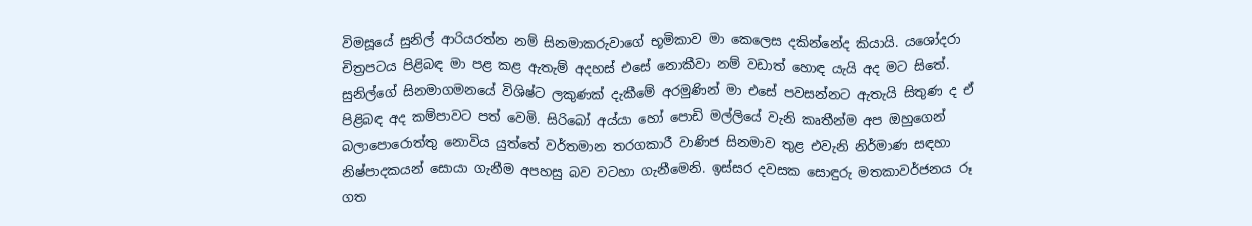විමසූයේ සුනිල් ආරියරත්න නම් සිනමාකරුවාගේ භූමිකාව මා කෙලෙස දකින්නේද කියායි. යශෝදරා චිත්‍රපටය පිළිබඳ මා පළ කළ ඇතැම් අදහස් එසේ නොකීවා නම් වඩාත් හොඳ යැයි අද මට සිතේ. සුනිල්ගේ සිනමාගමනයේ විශිෂ්ට ලකුණක් දැකීමේ අරමුණින් මා එසේ පවසන්නට ඇතැයි සිතුණ ද ඒ පිළිබඳ අද කම්පාවට පත් වෙමි. සිරිබෝ අය්යා හෝ පොඩි මල්ලියේ වැනි කෘතීන්ම අප ඔහුගෙන් බලාපොරොත්තු නොවිය යුත්තේ වර්තමාන තරගකාරී වාණිජ සිනමාව තුළ එවැනි නිර්මාණ සඳහා නිෂ්පාදකයන් සොයා ගැනීම අපහසු බව වටහා ගැනීමෙනි. ඉස්සර දවසක සොඳුරු මතකාවර්ජනය රූ ගත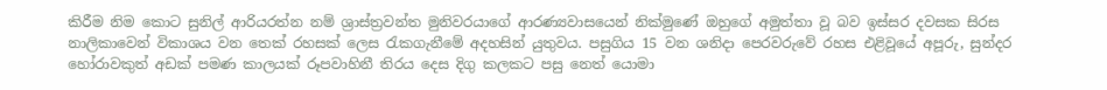කිරීම නිම කොට සුනිල් ආරියරත්න නම් ශ්‍රාස්ත්‍රවන්ත මුනිවරයාගේ ආරණ්‍යවාසයෙන් නික්මුණේ ඔහුගේ අමුත්තා වූ බව ඉස්සර දවසක සිරස නාලිකාවෙන් විකාශය වන තෙක් රහසක් ලෙස රැකගැනීමේ අදහසින් යුතුවය. පසුගිය 15 වන ශනිදා පෙරවරුවේ රහස එළිවූයේ අපූරු, සුන්දර හෝරාවකුත් අඩක් පමණ කාලයක් රූපවාහිනී තිරය දෙස දිගු කලකට පසු නෙත් යොමා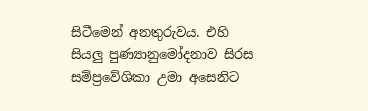සිටීමෙන් අනතුරුවය. එහි සියලු පුණ්‍යානුමෝදනාව සිරස සම්ප්‍රවේශිකා උමා අසෙනිට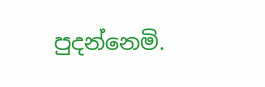පුදන්නෙමි.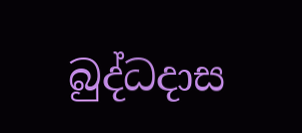බුද්ධදාස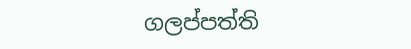ගලප්පත්ති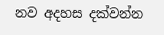නව අදහස දක්වන්න